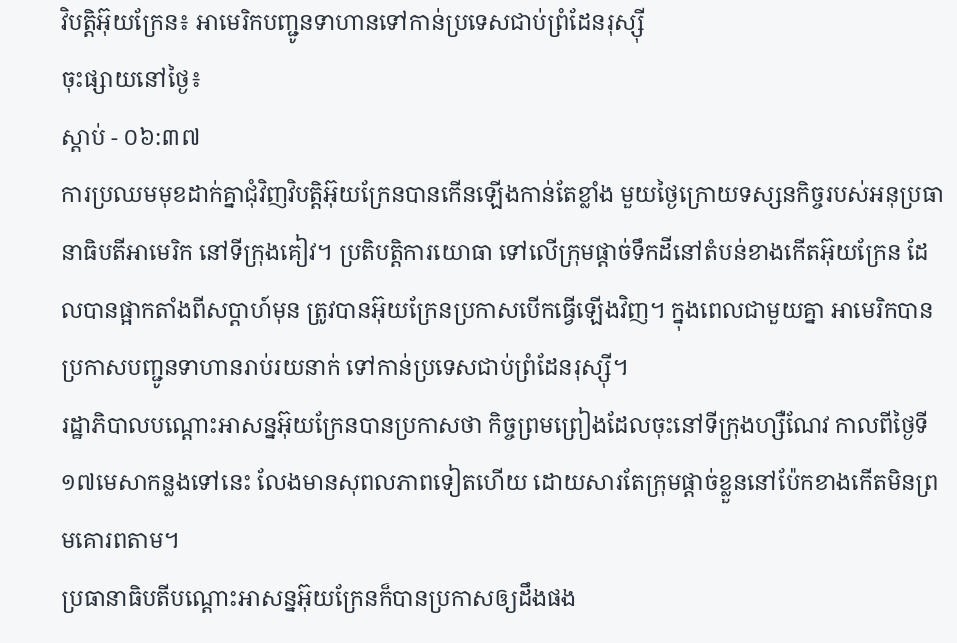វិបត្តិអ៊ុយក្រែន៖ អាមេរិកបញ្ជូនទាហានទៅកាន់ប្រទេសជាប់ព្រំដែនរុស្ស៊ី
ចុះផ្សាយនៅថ្ងៃ៖
ស្តាប់ - ០៦:៣៧
ការប្រឈមមុខដាក់គ្នាជុំវិញវិបត្តិអ៊ុយក្រែនបានកើនឡើងកាន់តែខ្លាំង មួយថ្ងៃក្រោយទស្សនកិច្ចរបស់អនុប្រធានាធិបតីអាមេរិក នៅទីក្រុងគៀវ។ ប្រតិបត្តិការយោធា ទៅលើក្រុមផ្តាច់ទឹកដីនៅតំបន់ខាងកើតអ៊ុយក្រែន ដែលបានផ្អាកតាំងពីសប្តាហ៍មុន ត្រូវបានអ៊ុយក្រែនប្រកាសបើកធ្វើឡើងវិញ។ ក្នុងពេលជាមួយគ្នា អាមេរិកបានប្រកាសបញ្ជូនទាហានរាប់រយនាក់ ទៅកាន់ប្រទេសជាប់ព្រំដែនរុស្ស៊ី។
រដ្ឋាភិបាលបណ្តោះអាសន្នអ៊ុយក្រែនបានប្រកាសថា កិច្ចព្រមព្រៀងដែលចុះនៅទីក្រុងហ្សឺណែវ កាលពីថ្ងៃទី១៧មេសាកន្លងទៅនេះ លែងមានសុពលភាពទៀតហើយ ដោយសារតែក្រុមផ្តាច់ខ្លួននៅប៉ែកខាងកើតមិនព្រមគោរពតាម។
ប្រធានាធិបតីបណ្តោះអាសន្នអ៊ុយក្រែនក៏បានប្រកាសឲ្យដឹងផង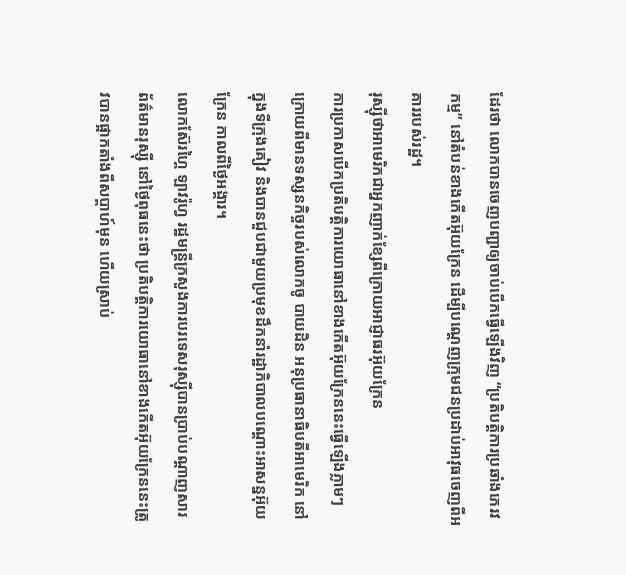ដែរថា លោកបានចេញបញ្ជាឲ្យចាប់បើកធ្វើឡើងវិញ “ប្រតិបត្តិការប្រឆាំងភេរវកម្ម” នៅតំបន់ខាងកើតអ៊ុយក្រែន ដើម្បីបណ្តេញក្រុមជនប្រដាប់អាវុធចេញពីអគាររបស់រដ្ឋ។
រុស្ស៊ីថាអាមេរិកជាអ្នកញាក់ខ្សែពីក្រោយអាជ្ញាធរអ៊ុយក្រែន
ការប្រកាសបើកប្រតិបត្តិការយោធានៅខាងកើតអ៊ុយក្រែននេះធ្វើឡើងភ្លាមៗក្រោយពីមានទស្សនកិច្ចរបស់លោកចូ បាយដិន អនុប្រធានាធិបតីអាមេរិក នៅក្នុងទីក្រុងគៀវ និងបានជួបជាមួយប្រមុខដឹកនាំរដ្ឋាភិបាលបណ្តោះអាសន្នអ៊ុយក្រែន កាលពីថ្ងៃអង្គារ។
លោកស៊ែរហ្គៃ ឡាវរ៉ូហ្វ រដ្ឋមន្រ្តីក្រសួងការបរទេសរុស្ស៊ីបានប្រាប់បណ្តាញសារព័ត៌មានរុស្ស៊ី នៅថ្ងៃពុធនេះថា ប្រតិបត្តិការយោធានៅខាងកើតអ៊ុយក្រែននេះត្រូវបានផ្អាកតាំងពីសប្តាហ៍មុន ហើយស្រាប់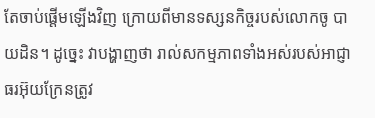តែចាប់ផ្តើមឡើងវិញ ក្រោយពីមានទស្សនកិច្ចរបស់លោកចូ បាយដិន។ ដូច្នេះ វាបង្ហាញថា រាល់សកម្មភាពទាំងអស់របស់អាជ្ញាធរអ៊ុយក្រែនត្រូវ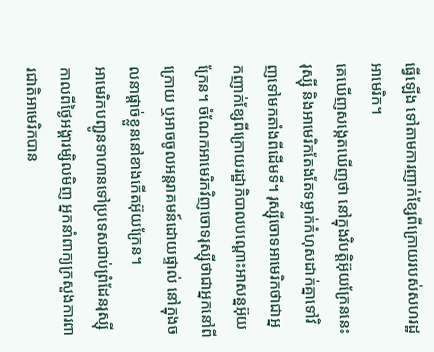ធ្វើឡើង ទៅតាមការញាក់ខ្សែពីក្រោយរបស់សហរដ្ឋអាមេរិក។
គេឃើញសង្កេតឃើញថា នៅក្នុងវិបត្តិអ៊ុយក្រែននេះ រុស្ស៊ី និងអាមេរិកតែងតែទម្លាក់កំហុសដាក់គ្នាទៅវិញទៅមកតាំងពីដើមទី។ រុស្ស៊ីចោទអាមេរិកថាជាអ្នកញាក់ខ្សែពីក្រោយរដ្ឋាភិបាលបណ្តោះអាសន្នអ៊ុយក្រែន។ ចំណែកអាមេរិកវិញចោទរុស្ស៊ីថាជាអ្នកនៅពីក្រោយ ឬអាចចូលអន្តរាគមន៍ដោយផ្ទាល់ នៅក្នុងចលនាផ្តាច់ខ្លួននៅខាងកើតអ៊ុយក្រែន។
អាមេរិកបញ្ជូនទាហានទៅប្រទេសជាប់ព្រំដែនរុស្ស៊ី
កាលពីថ្ងៃអង្គារម្សិលមិញ អ្នកនាំពាក្យក្រសួងការពារជាតិអាមេរិកបាន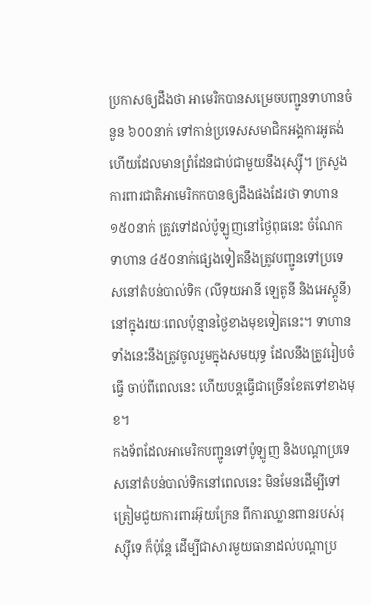ប្រកាសឲ្យដឹងថា អាមេរិកបានសម្រេចបញ្ជូនទាហានចំនួន ៦០០នាក់ ទៅកាន់ប្រទេសសមាជិកអង្គការអូតង់ ហើយដែលមានព្រំដែនជាប់ជាមួយនឹងរុស្ស៊ី។ ក្រសួងការពារជាតិអាមេរិកកបានឲ្យដឹងផងដែរថា ទាហាន១៥០នាក់ ត្រូវទៅដល់ប៉ូឡូញនៅថ្ងៃពុធនេះ ចំណែកទាហាន ៤៥០នាក់ផ្សេងទៀតនឹងត្រូវបញ្ជូនទៅប្រទេសនៅតំបន់បាល់ទិក (លីទុយអានី ឡេតូនី និងអេស្តូនី) នៅក្នុងរយៈពេលប៉ុន្មានថ្ងៃខាងមុខទៀតនេះ។ ទាហានទាំងនេះនឹងត្រូវចូលរួមក្នុងសមយុទ្ធ ដែលនឹងត្រូវរៀបចំធ្វើ ចាប់ពីពេលនេះ ហើយបន្តធ្វើជាច្រើនខែតទៅខាងមុខ។
កងទ័ពដែលអាមេរិកបញ្ជូនទៅប៉ូឡូញ និងបណ្តាប្រទេសនៅតំបន់បាល់ទិកនៅពេលនេះ មិនមែនដើម្បីទៅត្រៀមជួយការពារអ៊ុយក្រែន ពីការឈ្លានពានរបស់រុស្ស៊ីទេ ក៏ប៉ុន្តែ ដើម្បីជាសារមួយធានាដល់បណ្តាប្រ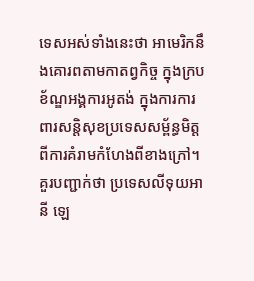ទេសអស់ទាំងនេះថា អាមេរិកនឹងគោរពតាមកាតព្វកិច្ច ក្នុងក្របខ័ណ្ឌអង្គការអូតង់ ក្នុងការការពារសន្តិសុខប្រទេសសម្ព័ន្ធមិត្ត ពីការគំរាមកំហែងពីខាងក្រៅ។
គួរបញ្ជាក់ថា ប្រទេសលីទុយអានី ឡេ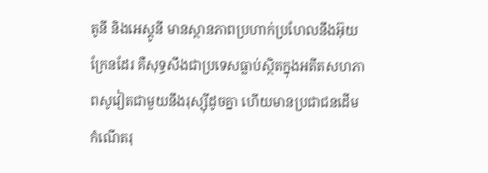តូនី និងអេស្តូនី មានស្ថានភាពប្រហាក់ប្រហែលនឹងអ៊ុយក្រែនដែរ គឺសុទ្ធសឹងជាប្រទេសធ្លាប់ស្ថិតក្នុងអតីតសហភាពសូវៀតជាមួយនឹងរុស្ស៊ីដូចគ្នា ហើយមានប្រជាជនដើមកំណើតរុ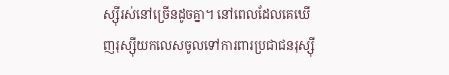ស្ស៊ីរស់នៅច្រើនដូចគ្នា។ នៅពេលដែលគេឃើញរុស្ស៊ីយកលេសចូលទៅការពារប្រជាជនរុស្ស៊ី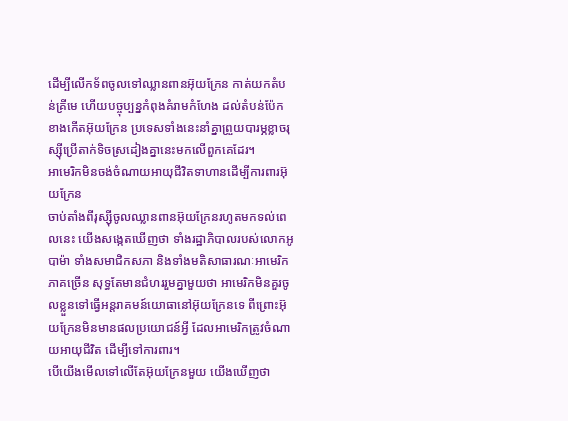ដើម្បីលើកទ័ពចូលទៅឈ្លានពានអ៊ុយក្រែន កាត់យកតំបន់គ្រីមេ ហើយបច្ចុប្បន្នកំពុងគំរាមកំហែង ដល់តំបន់ប៉ែកខាងកើតអ៊ុយក្រែន ប្រទេសទាំងនេះនាំគ្នាព្រួយបារម្ភខ្លាចរុស្ស៊ីប្រើតាក់ទិចស្រដៀងគ្នានេះមកលើពួកគេដែរ។
អាមេរិកមិនចង់ចំណាយអាយុជីវិតទាហានដើម្បីការពារអ៊ុយក្រែន
ចាប់តាំងពីរុស្ស៊ីចូលឈ្លានពានអ៊ុយក្រែនរហូតមកទល់ពេលនេះ យើងសង្កេតឃើញថា ទាំងរដ្ឋាភិបាលរបស់លោកអូបាម៉ា ទាំងសមាជិកសភា និងទាំងមតិសាធារណៈអាមេរិកភាគច្រើន សុទ្ធតែមានជំហររួមគ្នាមួយថា អាមេរិកមិនគួរចូលខ្លួនទៅធ្វើអន្តរាគមន៍យោធានៅអ៊ុយក្រែនទេ ពីព្រោះអ៊ុយក្រែនមិនមានផលប្រយោជន៍អ្វី ដែលអាមេរិកត្រូវចំណាយអាយុជីវិត ដើម្បីទៅការពារ។
បើយើងមើលទៅលើតែអ៊ុយក្រែនមួយ យើងឃើញថា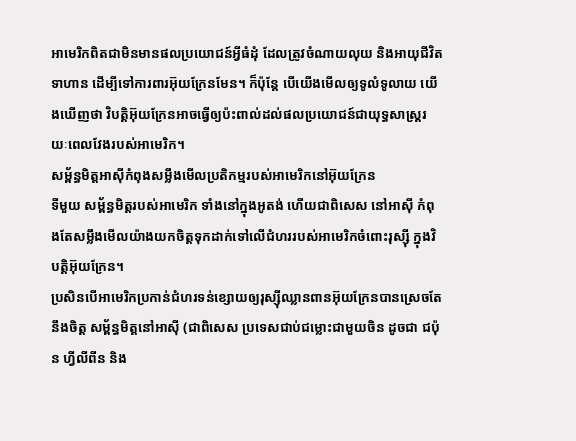អាមេរិកពិតជាមិនមានផលប្រយោជន៍អ្វីធំដុំ ដែលត្រូវចំណាយលុយ និងអាយុជីវិតទាហាន ដើម្បីទៅការពារអ៊ុយក្រែនមែន។ ក៏ប៉ុន្តែ បើយើងមើលឲ្យទូលំទូលាយ យើងឃើញថា វិបត្តិអ៊ុយក្រែនអាចធ្វើឲ្យប៉ះពាល់ដល់ផលប្រយោជន៍ជាយុទ្ធសាស្រ្តរយៈពេលវែងរបស់អាមេរិក។
សម្ព័ន្ធមិត្តអាស៊ីកំពុងសម្លឹងមើលប្រតិកម្មរបស់អាមេរិកនៅអ៊ុយក្រែន
ទីមួយ សម្ព័ន្ធមិត្តរបស់អាមេរិក ទាំងនៅក្នុងអូតង់ ហើយជាពិសេស នៅអាស៊ី កំពុងតែសម្លឹងមើលយ៉ាងយកចិត្តទុកដាក់ទៅលើជំហររបស់អាមេរិកចំពោះរុស្ស៊ី ក្នុងវិបត្តិអ៊ុយក្រែន។
ប្រសិនបើអាមេរិកប្រកាន់ជំហរទន់ខ្សោយឲ្យរុស្ស៊ីឈ្លានពានអ៊ុយក្រែនបានស្រេចតែនឹងចិត្ត សម្ព័ន្ធមិត្តនៅអាស៊ី (ជាពិសេស ប្រទេសជាប់ជម្លោះជាមួយចិន ដូចជា ជប៉ុន ហ្វីលីពីន និង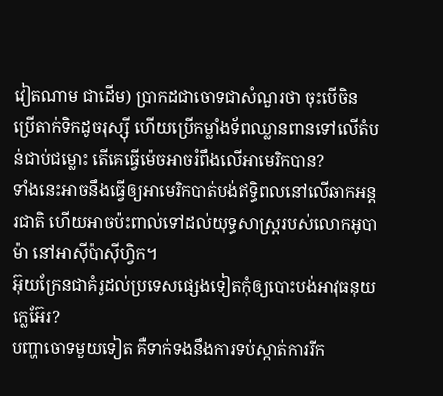វៀតណាម ជាដើម) ប្រាកដជាចោទជាសំណួរថា ចុះបើចិនប្រើតាក់ទិកដូចរុស្ស៊ី ហើយប្រើកម្លាំងទ័ពឈ្លានពានទៅលើតំបន់ជាប់ជម្លោះ តើគេធ្វើម៉េចអាចរំពឹងលើអាមេរិកបាន?
ទាំងនេះអាចនឹងធ្វើឲ្យអាមេរិកបាត់បង់ឥទ្ធិពលនៅលើឆាកអន្តរជាតិ ហើយអាចប៉ះពាល់ទៅដល់យុទ្ធសាស្រ្តរបស់លោកអូបាម៉ា នៅអាស៊ីប៉ាស៊ីហ្វិក។
អ៊ុយក្រែនជាគំរូដល់ប្រទេសផ្សេងទៀតកុំឲ្យបោះបង់អាវុធនុយក្លេអ៊ែរ?
បញ្ហាចោទមួយទៀត គឺទាក់ទងនឹងការទប់ស្កាត់ការរីក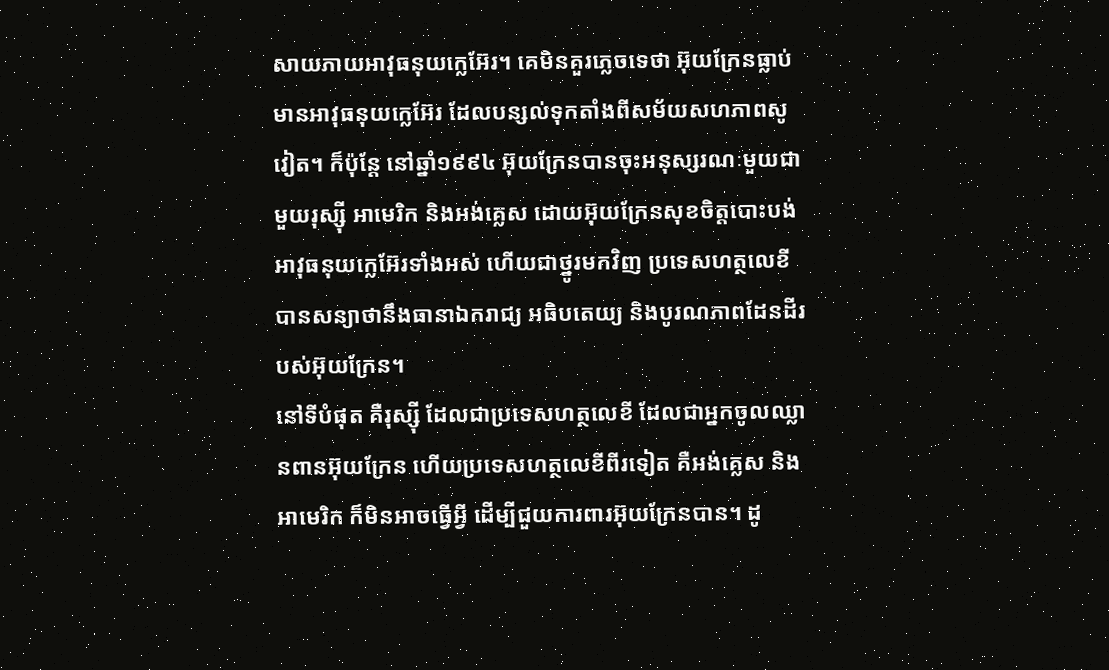សាយភាយអាវុធនុយក្លេអ៊ែរ។ គេមិនគួរភ្លេចទេថា អ៊ុយក្រែនធ្លាប់មានអាវុធនុយក្លេអ៊ែរ ដែលបន្សល់ទុកតាំងពីសម័យសហភាពសូវៀត។ ក៏ប៉ុន្តែ នៅឆ្នាំ១៩៩៤ អ៊ុយក្រែនបានចុះអនុស្សរណៈមួយជាមួយរុស្ស៊ី អាមេរិក និងអង់គ្លេស ដោយអ៊ុយក្រែនសុខចិត្តបោះបង់អាវុធនុយក្លេអ៊ែរទាំងអស់ ហើយជាថ្នូរមកវិញ ប្រទេសហត្ថលេខីបានសន្យាថានឹងធានាឯករាជ្យ អធិបតេយ្យ និងបូរណភាពដែនដីរបស់អ៊ុយក្រែន។
នៅទីបំផុត គឺរុស្ស៊ី ដែលជាប្រទេសហត្ថលេខី ដែលជាអ្នកចូលឈ្លានពានអ៊ុយក្រែន ហើយប្រទេសហត្ថលេខីពីរទៀត គឺអង់គ្លេស និងអាមេរិក ក៏មិនអាចធ្វើអ្វី ដើម្បីជួយការពារអ៊ុយក្រែនបាន។ ដូ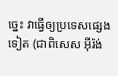ច្នេះ វាធ្វើឲ្យប្រទេសផ្សេងទៀត (ជាពិសេស អ៊ីរ៉ង់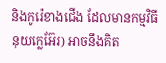និងកូរ៉េខាងជើង ដែលមានកម្មវិធីនុយក្លេអ៊ែរ) អាចនឹងគិត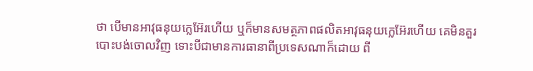ថា បើមានអាវុធនុយក្លេអ៊ែរហើយ ឬក៏មានសមត្ថភាពផលិតអាវុធនុយក្លេអ៊ែរហើយ គេមិនគួរបោះបង់ចោលវិញ ទោះបីជាមានការធានាពីប្រទេសណាក៏ដោយ ពី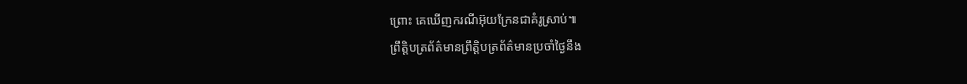ព្រោះ គេឃើញករណីអ៊ុយក្រែនជាគំរូស្រាប់៕
ព្រឹត្តិបត្រព័ត៌មានព្រឹត្តិបត្រព័ត៌មានប្រចាំថ្ងៃនឹង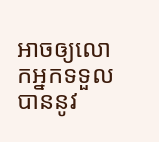អាចឲ្យលោកអ្នកទទួលបាននូវ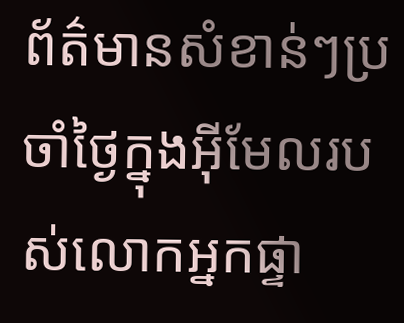ព័ត៌មានសំខាន់ៗប្រចាំថ្ងៃក្នុងអ៊ីមែលរបស់លោកអ្នកផ្ទា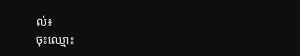ល់៖
ចុះឈ្មោះ